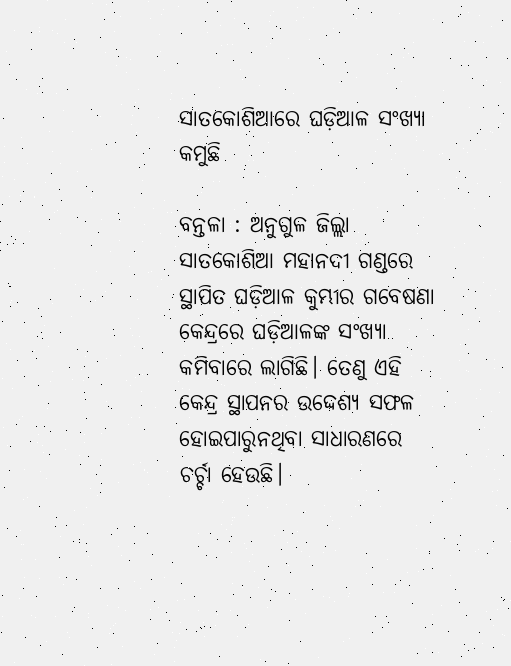ସାତକୋଶିଆରେ ଘଡ଼ିଆଳ ସଂଖ୍ୟା କମୁଛି

ବନ୍ତଳା : ଅନୁଗୁଳ ଜିଲ୍ଲା ସାତକୋଶିଆ ମହାନଦୀ ଗଣ୍ଡରେ ସ୍ଥାପିତ ଘଡ଼ିଆଳ କୁମ୍ଭୀର ଗବେଷଣା କେନ୍ଦ୍ରରେ ଘଡ଼ିଆଳଙ୍କ ସଂଖ୍ୟା କମିବାରେ ଲାଗିଛି। ତେଣୁ ଏହ‌ି କେନ୍ଦ୍ର ସ୍ଥାପନର ଉଦ୍ଦେଶ୍ୟ ସଫଳ ହୋଇପାରୁନଥିବା ସାଧାରଣରେ ଚର୍ଚ୍ଚା ‌ହେଉଛି।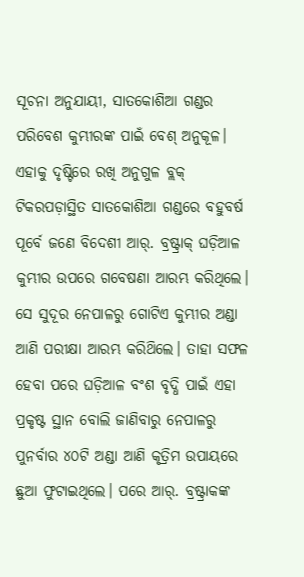ସୂଚନା ଅନୁଯାୟୀ, ସାତକୋଶିଆ ଗଣ୍ଡର ପରିବେଶ କୁମ୍ଭୀରଙ୍କ ପାଇଁ ବେଶ୍‌ ଅନୁକୂଳ। ଏହାକୁ ଦୃଷ୍ଟିରେ ରଖି ଅନୁଗୁଳ ବ୍ଲକ୍‌ ଟିକରପଡ଼ାସ୍ଥିତ ସାତକୋଶିଆ ଗଣ୍ଡରେ ବହୁବର୍ଷ ପୂର୍ବେ ଜଣେ ବିଦେଶୀ ଆର୍‌. ବ୍ରଷ୍ଟ୍ରାକ୍‌ ଘଡ଼ିଆଳ କୁମ୍ଭୀର ଉପରେ ଗବେଷଣା ଆରମ୍ଭ କରିଥିଲେ। ସେ ସୁଦୂର ନେପାଳରୁ ଗୋଟିଏ କୁମ୍ଭୀର ଅଣ୍ଡା ଆଣି ପରୀକ୍ଷା ଆରମ୍ଭ କରିଥ‌ିଲେ। ତାହା ସଫଳ ହେବା ପରେ ଘଡ଼ିଆଳ ବଂଶ ବୃଦ୍ଧି ପାଇଁ ଏହା ପ୍ରକୃଷ୍ଟ ସ୍ଥାନ ବୋଲି ଜାଣିବାରୁ ନେପାଳରୁ ପୁନର୍ବାର ୪୦ଟି ଅଣ୍ଡା ଆଣି କୃତ୍ରିମ ଉପାୟରେ ଛୁଆ ଫୁଟାଇଥିଲେ। ପରେ ଆର୍‌. ବ୍ରଷ୍ଟ୍ରାକଙ୍କ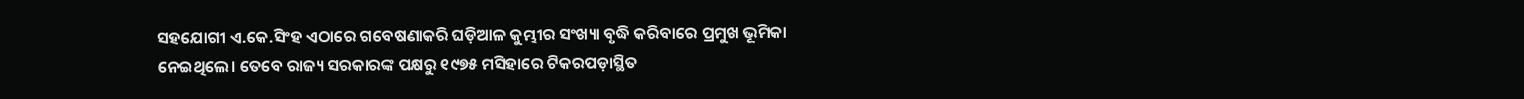ସହଯୋଗୀ ଏ.କେ.ସିଂହ ଏଠାରେ ଗବେଷଣାକରି ଘଡ଼ିଆଳ କୁମ୍ଭୀର ସଂଖ୍ୟା ବୃଦ୍ଧି କରିବାରେ ପ୍ରମୁଖ ଭୂମିକା ନେଇଥିଲେ। ତେବେ ରାଜ୍ୟ ସରକାରଙ୍କ ପକ୍ଷରୁ ୧୯୭୫ ମସିହାରେ ଟିକରପଡ଼ାସ୍ଥିତ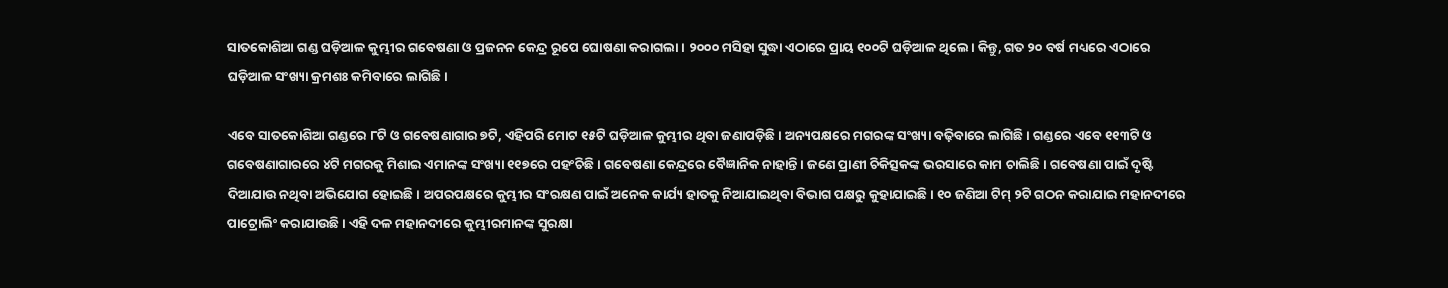ସାତକୋଶିଆ ଗଣ୍ଡ ଘଡ଼ିଆଳ କୁମ୍ଭୀର ଗବେଷଣା ଓ ପ୍ରଜନନ କେନ୍ଦ୍ର ରୂପେ ଘୋଷଣା କରାଗଲା। ୨୦୦୦ ମସିହା ସୁଦ୍ଧା ଏଠାରେ ପ୍ରାୟ ୧୦୦ଟି ଘଡ଼ିଆଳ ଥିଲେ। କିନ୍ତୁ, ଗତ ୨୦ ବର୍ଷ ମଧ୍ୟରେ ଏଠା‌ରେ ଘଡ଼ିଆଳ ସଂଖ୍ୟା କ୍ରମଶଃ କମିବାରେ ଲାଗିଛି।

ଏବେ ସାତକୋଶିଆ ଗଣ୍ଡରେ ୮ଟି ଓ ଗବେଷଣାଗାର ୭ଟି, ଏହିପରି ମୋଟ ୧୫ଟି ଘଡ଼ିଆଳ କୁମ୍ଭୀର ଥିବା ଜଣାପଡ଼ିଛି। ଅନ୍ୟପକ୍ଷରେ ମଗରଙ୍କ ସଂଖ୍ୟା ବଢ଼ିବାରେ ଲାଗିଛି। ଗଣ୍ଡରେ ଏବେ ୧୧୩ଟି ଓ ଗବେଷଣାଗାରରେ ୪ଟି ମଗରକୁ ମିଶାଇ ଏମାନଙ୍କ ସଂଖ୍ୟା ୧୧୭ରେ ପହଂଚିଛି। ଗବେଷଣା କେନ୍ଦ୍ରରେ ବୈଜ୍ଞାନିକ ନାହାନ୍ତି। ଜଣେ ପ୍ରାଣୀ ଚିକିତ୍ସକଙ୍କ ଭରସାରେ କାମ ଚାଲିଛି। ଗବେଷଣା ପାଇଁ ଦୃଷ୍ଟି ଦିଆଯାଉ ନଥିବା ଅଭିଯୋଗ ହୋଇଛି। ଅପରପକ୍ଷରେ କୁମ୍ଭୀର ସଂରକ୍ଷଣ ପାଇଁ ଅନେକ କାର୍ଯ୍ୟ ହାତକୁ ନିଆଯାଇଥିବା ବିଭାଗ ପକ୍ଷରୁ କୁହାଯାଇଛି। ୧୦ ଜଣିଆ ଟିମ୍‌ ୨ଟି ଗଠନ କରାଯାଇ ମହାନଦୀରେ ପାଟ୍ରୋଲିଂ କରାଯାଉଛି। ଏହି ଦଳ ମହାନଦୀରେ କୁମ୍ଭୀରମାନଙ୍କ ସୁରକ୍ଷା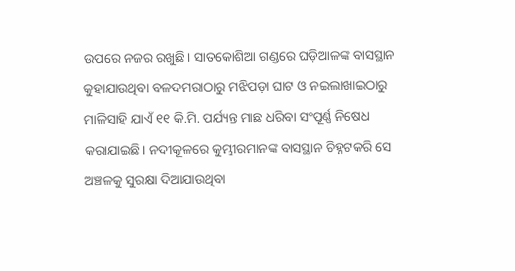ଉପରେ ନଜର ରଖୁଛି। ସାତକୋଶିଆ ଗଣ୍ଡରେ ଘଡ଼ିଆଳଙ୍କ ବାସସ୍ଥାନ କୁହାଯାଉଥିବା ବଳଦମରାଠାରୁ ମଝିପଡ଼ା ଘାଟ ଓ ନଇଲାଖାଇଠାରୁ ମାଳିସାହି ଯାଏଁ ୧୧ କି.ମି. ପର୍ଯ୍ୟନ୍ତ ମାଛ ଧରିବା ସଂପୂର୍ଣ୍ଣ ନିଷେଧ କରାଯାଇଛି। ନଦୀକୂଳରେ କୁମ୍ଭୀରମାନଙ୍କ ବାସସ୍ଥାନ ଚିହ୍ନଟକରି ସେ ଅଞ୍ଚଳକୁ ସୁରକ୍ଷା ଦିଆଯାଉଥିବା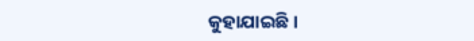କୁହାଯାଇଛି।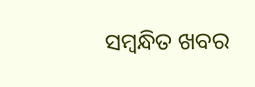ସମ୍ବନ୍ଧିତ ଖବର